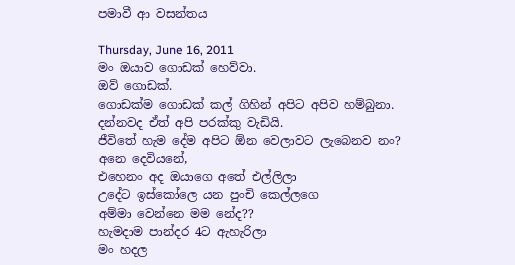පමාවී ආ වසන්තය

Thursday, June 16, 2011
මං ඔයාව ගොඩක් හෙව්වා.
ඔව් ගොඩක්.
ගොඩක්ම ගොඩක් කල් ගිහින් අපිට අපිව හම්බුනා.
දන්නවද ඒත් අපි පරක්කු වැඩියි.
ජීවිතේ හැම දේම අපිට ඕන වෙලාවට ලැබෙනව නං?
අනෙ දෙවියනේ,
එහෙනං අද ඔයාගෙ අතේ එල්ලිලා
උදේට ඉස්කෝලෙ යන පුංචි කෙල්ලගෙ
අම්මා වෙන්නෙ මම නේද??
හැමදාම පාන්දර 4ට ඇහැරිලා
මං හදල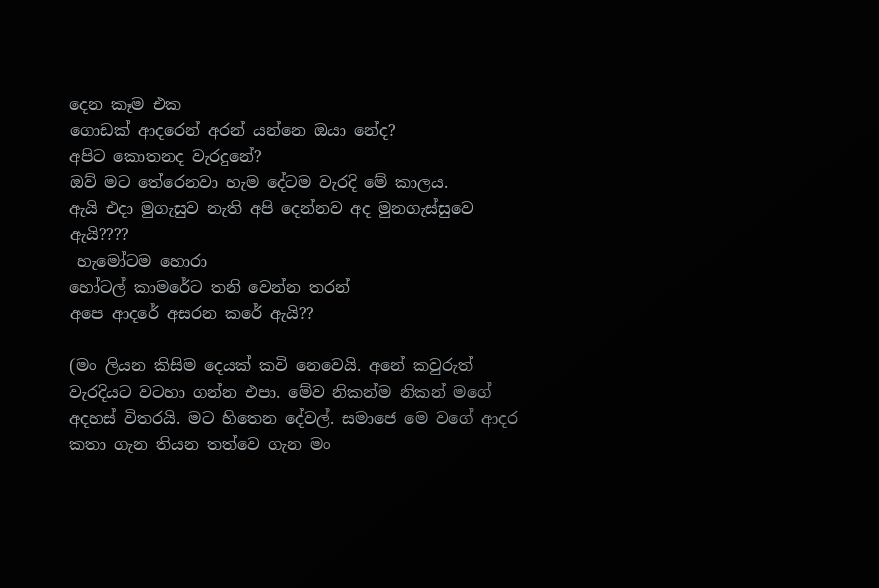දෙන කෑම එක
ගොඩක් ආදරෙන් අරන් යන්නෙ ඔයා නේද?
අපිට කොතනද වැරදුනේ?
ඔව් මට තේරෙනවා හැම දේටම වැරදි මේ කාලය.
ඇයි එදා මුගැසුව නැති අපි දෙන්නව අද මුනගැස්සුවෙ ඇයි????
 හැමෝටම හොරා
හෝටල් කාමරේට තනි වෙන්න තරන්
අපෙ ආදරේ අසරන කරේ ඇයි??

(මං ලියන කිසිම දෙයක් කවි නෙවෙයි. අනේ කවුරුත් වැරදියට වටහා ගන්න එපා. මේව නිකන්ම නිකන් මගේ අදහස් විතරයි. මට හිතෙන දේවල්. සමාජෙ මෙ වගේ ආදර කතා ගැන තියන තත්වෙ ගැන මං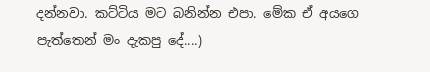දන්නවා. කට්ටිය මට බනින්න එපා. මේක ඒ අයගෙ පැත්තෙන් මං දැකපු දේ....)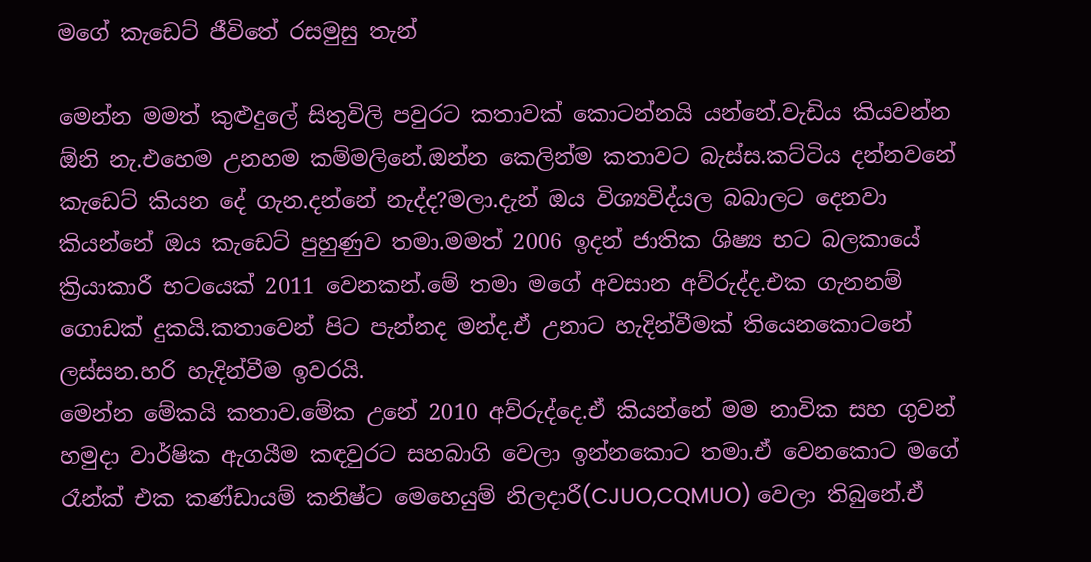මගේ කැඩෙට් ජීවිතේ රසමුසු තැන්

මෙන්න මමත් කුළුදුලේ සිතුවිලි පවුරට කතාවක් කොටන්නයි යන්නේ.වැඩිය කියවන්න ඕනි නැ.එහෙම උනහම කම්මලිනේ.ඔන්න කෙලින්ම කතාවට බැස්ස.කට්ටිය දන්නවනේ කැඩෙට් කියන දේ ගැන.දන්නේ නැද්ද?මලා.දැන් ඔය විශ්‍යවිද්යල බබාලට දෙනවා කියන්නේ ඔය කැඩෙට් පුහුණුව තමා.මමත් 2006 ඉදන් ජාතික ශිෂ්‍ය භට බලකායේ ක්‍රියාකාරී භටයෙක් 2011 වෙනකන්.මේ තමා මගේ අවසාන අව්රුද්ද.එක ගැනනම් ගොඩක් දුකයි.කතාවෙන් පිට පැන්නද මන්ද.ඒ උනාට හැදින්වීමක් තියෙනකොටනේ ලස්සන.හරි හැදින්වීම ඉවරයි.
මෙන්න මේකයි කතාව.මේක උනේ 2010 අව්රුද්දෙ.ඒ කියන්නේ මම නාවික සහ ගුවන් හමුදා වාර්ෂික ඇගයීම කඳවුරට සහබාගි වෙලා ඉන්නකොට තමා.ඒ වෙනකොට මගේ රෑන්ක් එක කණ්ඩායම් කනිෂ්ට මෙහෙයුම් නිලදාරී(CJUO,CQMUO) වෙලා තිබුනේ.ඒ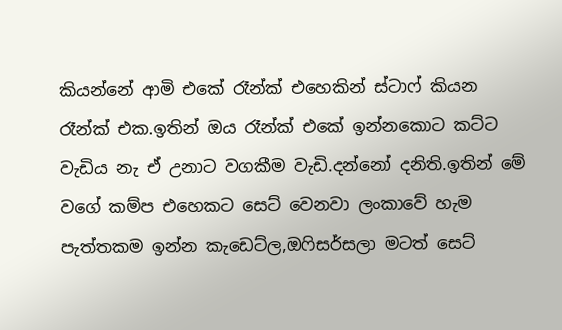කියන්නේ ආමි එකේ රෑන්ක් එහෙකින් ස්ටාෆ් කියන රෑන්ක් එක.ඉතින් ඔය රෑන්ක් එකේ ඉන්නකොට කට්ට වැඩිය නැ ඒ උනාට වගකීම වැඩි.දන්නෝ දනිති.ඉතින් මේ වගේ කම්ප එහෙකට සෙට් වෙනවා ලංකාවේ හැම පැත්තකම ඉන්න කැඩෙට්ල,ඔෆිසර්සලා මටත් සෙට්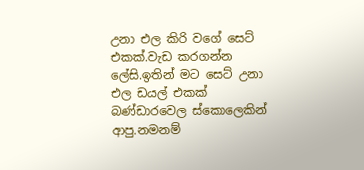උනා එල කිරි වගේ සෙට් එකක්.වැඩ කරගන්න ලේසි.ඉතින් මට සෙට් උනා එල ඩයල් එකක් බණ්ඩාරවෙල ස්කොලෙකින් ආපු.නමනම්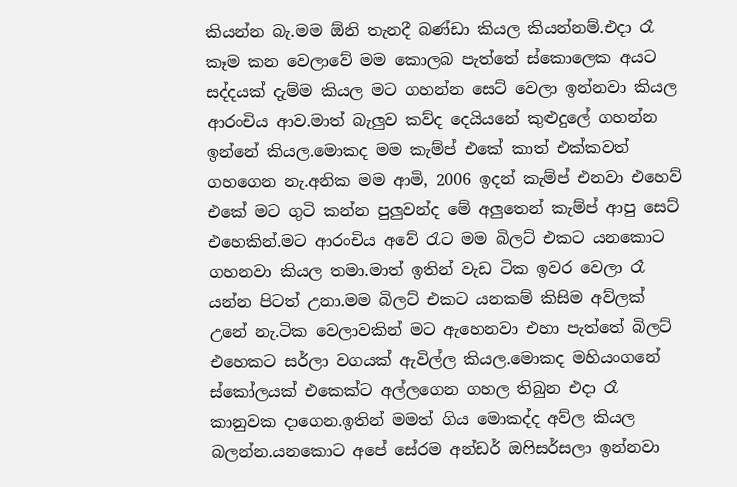කියන්න බැ.මම ඕනි තැනදී බණ්ඩා කියල කියන්නම්.එදා රෑ කෑම කන වෙලාවේ මම කොලබ පැත්තේ ස්කොලෙක අයට සද්දයක් දැම්ම කියල මට ගහන්න සෙට් වෙලා ඉන්නවා කියල ආරංචිය ආව.මාත් බැලුව කව්ද දෙයියනේ කුළුදුලේ ගහන්න ඉන්නේ කියල.මොකද මම කැම්ප් එකේ කාත් එක්කවත් ගහගෙන නැ.අනික මම ආමි, 2006 ඉදන් කැම්ප් එනවා එහෙව් එකේ මට ගුටි කන්න පුලුවන්ද මේ අලුතෙන් කැම්ප් ආපු සෙට් එහෙකින්.මට ආරංචිය අවේ රැට මම බිලට් එකට යනකොට ගහනවා කියල තමා.මාත් ඉතින් වැඩ ටික ඉවර වෙලා රෑ යන්න පිටත් උනා.මම බිලට් එකට යනකම් කිසිම අව්ලක් උනේ නැ.ටික වෙලාවකින් මට ඇහෙනවා එහා පැත්තේ බිලට් එහෙකට සර්ලා වගයක් ඇවිල්ල කියල.මොකද මහියංගනේ ස්කෝලයක් එකෙක්ට අල්ලගෙන ගහල තිබුන එදා රෑ කානුවක දාගෙන.ඉතින් මමත් ගිය මොකද්ද අව්ල කියල බලන්න.යනකොට අපේ සේරම අන්ඩර් ඔෆිසර්සලා ඉන්නවා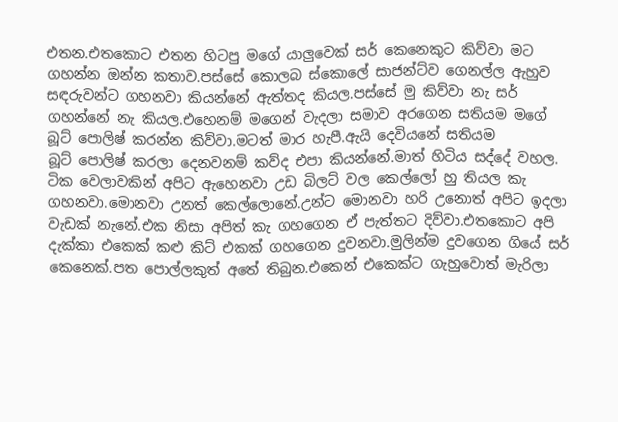එතන.එතකොට එතන හිටපු මගේ යාලුවෙක් සර් කෙනෙකුට කිව්වා මට ගහන්න ඔන්න කතාව.පස්සේ කොලබ ස්කොලේ සාජන්ට්ව ගෙනල්ල ඇහුව සඳරුවන්ට ගහනවා කියන්නේ ඇත්තද කියල.පස්සේ මු කිව්වා නැ සර් ගහන්නේ නැ කියල.එහෙනම් මගෙන් වැදලා සමාව අරගෙන සතියම මගේ බූට් පොලිෂ් කරන්න කිව්වා.මටත් මාර හැපී.ඇයි දෙවියනේ සතියම
බූට් පොලිෂ් කරලා දෙනවනම් කව්ද එපා කියන්නේ.මාත් හිටිය සද්දේ වහල.
ටික වෙලාවකින් අපිට ඇහෙනවා උඩ බිලට් වල කෙල්ලෝ හු තියල කැ ගහනවා.මොනවා උනත් කෙල්ලොනේ.උන්ට මොනවා හරි උනොත් අපිට ඉදලා වැඩක් නැනේ.එක නිසා අපිත් කැ ගහගෙන ඒ පැත්තට දිව්වා.එතකොට අපි දැක්කා එකෙක් කළු කිට් එකක් ගහගෙන දුවනවා.මුලින්ම දුවගෙන ගියේ සර් කෙනෙක්.පත පොල්ලකුත් අතේ තිබුන.එකෙන් එකෙක්ට ගැහුවොත් මැරිලා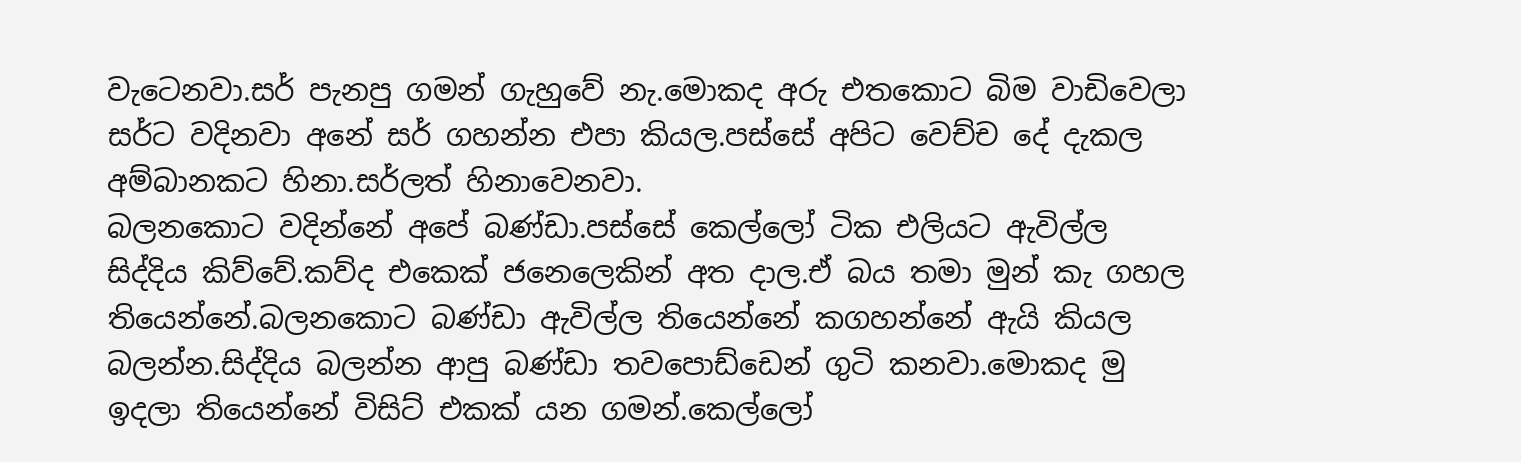වැටෙනවා.සර් පැනපු ගමන් ගැහුවේ නැ.මොකද අරු එතකොට බිම වාඩිවෙලා සර්ට වදිනවා අනේ සර් ගහන්න එපා කියල.පස්සේ අපිට වෙච්ච දේ දැකල අම්බානකට හිනා.සර්ලත් හිනාවෙනවා.
බලනකොට වදින්නේ අපේ බණ්ඩා.පස්සේ කෙල්ලෝ ටික එලියට ඇවිල්ල සිද්දිය කිව්වේ.කව්ද එකෙක් ජනෙලෙකින් අත දාල.ඒ බය තමා මුන් කැ ගහල තියෙන්නේ.බලනකොට බණ්ඩා ඇවිල්ල තියෙන්නේ කගහන්නේ ඇයි කියල බලන්න.සිද්දිය බලන්න ආපු බණ්ඩා තවපොඩ්ඩෙන් ගුටි කනවා.මොකද මු ඉදලා තියෙන්නේ විසිට් එකක් යන ගමන්.කෙල්ලෝ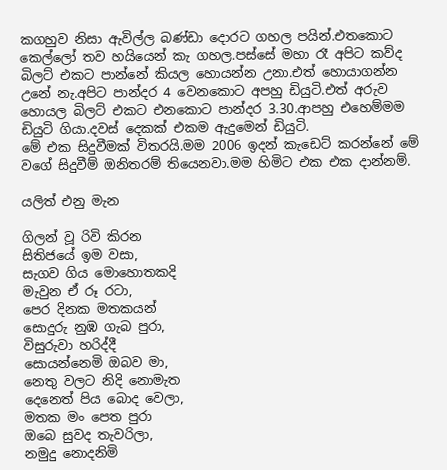කගහුව නිසා ඇවිල්ල බණ්ඩා දොරට ගහල පයින්.එතකොට කෙල්ලෝ තව හයියෙන් කැ ගහල.පස්සේ මහා රෑ අපිට කව්ද බිලට් එකට පාන්නේ කියල හොයන්න උනා.එත් හොයාගන්න උනේ නැ.අපිට පාන්දර 4 වෙනකොට අපහු ඩියුටි.එත් අරුව හොයල බිලට් එකට එනකොට පාන්දර 3.30.ආපහු එහෙම්මම ඩියුටි ගියා.දවස් දෙකක් එකම ඇදුමෙන් ඩියුටි.
මේ එක සිදුවීමක් විතරයි.මම 2006 ඉදන් කැඩෙට් කරන්නේ මේ වගේ සිදුවීම් ඔනිතරම් තියෙනවා.මම හිමිට එක එක දාන්නම්.

යලිත් එනු මැන

ගිලන් වූ රිවි කිරන
සිතිජයේ ඉම වසා,
සැගව ගිය මොහොතකදි
මැවුන ඒ රූ රටා,
පෙර දිනක මතකයන්
සොදුරු නුඹ ගැබ පුරා,
විසුරුවා හරිද්දී
සොයන්නෙමි ඔබව මා,
නෙතු වලට නිදි නොමැත
දෙනෙත් පිය බොද වෙලා,
මතක මං පෙත පුරා
ඔබෙ සුවද තැවරිලා,
නමුදු නොදනිමි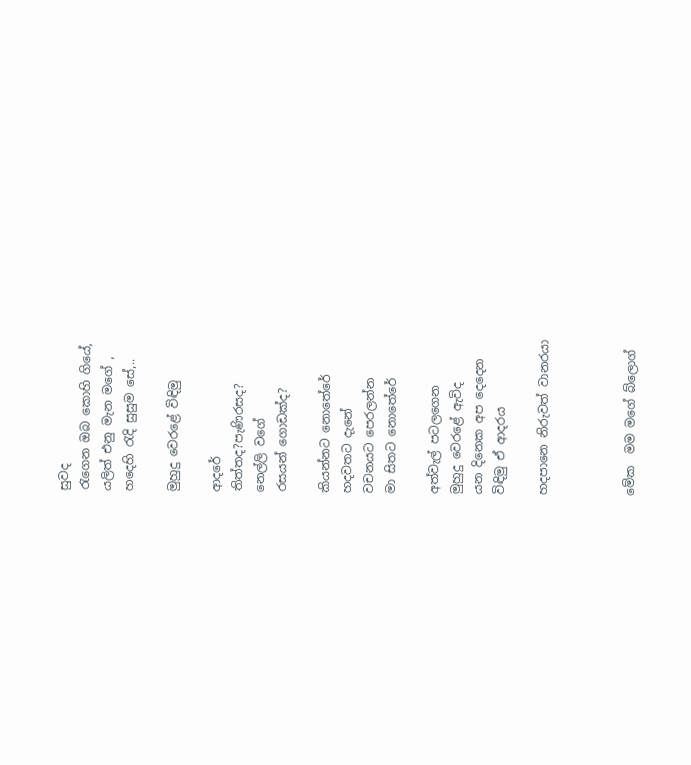සුවද
රැගෙන ඔබ කොහි ගියේ,
යලිත් එනු මැන මගේ ,
හදෙහි ‍රැදි සුසුම සේ,..

මුහුදු වෙරළේ විඳිමු

ආදරේ
තිත්තද?පැණිරසද?
නෙල්ලි වගේ
රසයන් ගොඩක්ද?

කියන්නට නොතේරේ
හදවතට දැනේ
වචනයට පෙරලන්න
මා සිතට නොතේරේ

අත්වැල් පටලගෙන
මුහුදු වෙරළේ ඇවිද
යන දිනෙක අප දෙදෙන
විඳිමු ඒ ආදරය

හදපානෙ නිරුවත් වානරයා



මේක  මම මගේ බ්ලොග්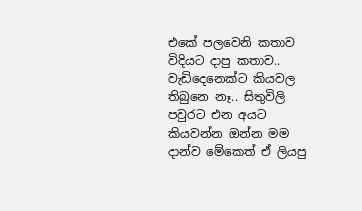එකේ පලවෙනි කතාව විදියට දාපු කතාව.. වැඩිදෙනෙක්ට කියවල තිබුනෙ නෑ.. සිතුවිලි පවුරට එන අයට කියවන්න ඔන්න මම දාන්ව මේකෙත් ඒ ලියපු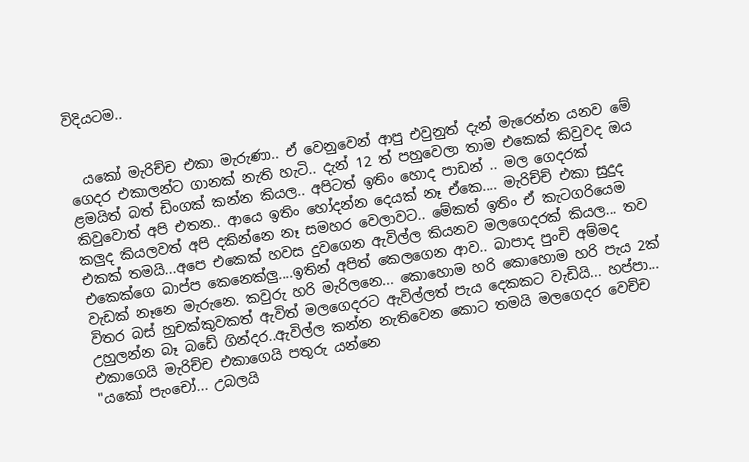විදියටම..


  යකෝ මැරිච්ච එකා මැරුණා.. ඒ වෙනුවෙන් ආපු එවුනුත් දැන් මැරෙන්න යනව මේ ගෙදර එකාලන්ට ගානක් නැති හැටි.. දැන් 12 ත් පහුවෙලා තාම එකෙක් කිවුවද ඔය ළමයිත් බත් ඩිංගක් කන්න කියල.. අපිටත් ඉතිං හොද පාඩන් .. මල ගෙදරක් කිවුවොත් අපි එතන.. ආයෙ ඉතිං හෝදන්න දෙයක් නෑ ඒකෙ.... මැරිච්ච් එකා සුදුද කලුද කියලවත් අපි දකින්නෙ නෑ සමහර වෙලාවට.. මේකත් ඉතිං ඒ කැටගරියෙම එකක් තමයි...අපෙ එකෙක් හවස දුවගෙන ඇවිල්ල කියනව මලගෙදරක් කියල... තව එකෙක්ගෙ බාප්ප කෙනෙක්ලු....ඉතින් අපිත් කෙලගෙන ආව.. බාපාද පුංචි අම්මද වැඩක් නෑනෙ මැරුනෙ. කවුරු හරි මැරිලනෙ... කොහොම හරි කොහොම හරි පැය 2ක් විතර බස් හුචක්කුවකත් ඇවිත් මලගෙදරට ඇවිල්ලත් පැය දෙකකට වැඩියි... හප්පා... උහුලන්න බෑ බඩේ ගින්දර..ඇවිල්ල කන්න නැතිවෙන කොට තමයි මලගෙදර වෙච්ච එකාගෙයි මැරිච්ච එකාගෙයි පතුරු යන්නෙ
"යකෝ පැංචෝ... උබලයි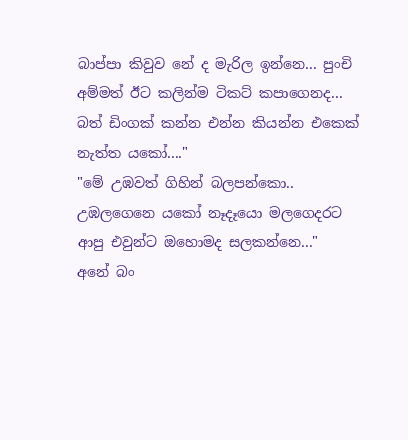බාප්පා කිවුව නේ ද මැරිල ඉන්නෙ... පුංචි අම්මත් ඊට කලින්ම ටිකට් කපාගෙනද... බත් ඩිංගක් කන්න එන්න කියන්න එකෙක් නැත්ත යකෝ...."
"මේ උඹවත් ගිහින් බලපන්කො.. උඹලගෙනෙ යකෝ නෑදෑයො මලගෙදරට ආපු එවුන්ට ඔහොමද සලකන්නෙ..."
අනේ බං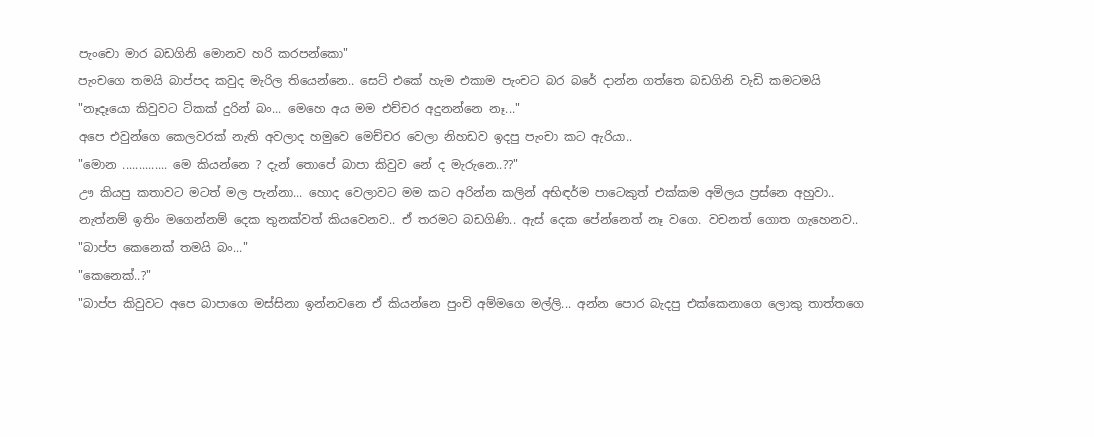පැංචො මාර බඩගිනි මොනව හරි කරපන්කො"
පැංචගෙ තමයි බාප්පද කවුද මැරිල තියෙන්නෙ.. සෙට් එකේ හැම එකාම පැංචට බර බරේ දාන්න ගත්තෙ බඩගිනි වැඩි කමටමයි
"නෑදෑයො කිවුවට ටිකක් දුරින් බං... මෙහෙ අය මම එච්චර අදුනන්නෙ නෑ..."
අපෙ එවුන්ගෙ කෙලවරක් නැති අවලාද හමුවෙ මෙච්චර වෙලා නිහඩව ඉදපු පැංචා කට ඇරියා..
"මොන .............. මෙ කියන්නෙ ? දැන් තොපේ බාපා කිවුව නේ ද මැරුනෙ..??"
ඌ කියපු කතාවට මටත් මල පැන්නා... හොද වෙලාවට මම කට අරින්න කලින් අභිඳර්ම පාටෙකුත් එක්කම අමිලය ප්‍රස්නෙ අහුවා..
නැත්නම් ඉතිං මගෙන්නම් දෙක තුනක්වත් කියවෙනව.. ඒ තරමට බඩගිණි.. ඇස් දෙක පේන්නෙත් නෑ වගෙ. වචනත් ගොත ගැහෙනව..
"බාප්ප කෙනෙක් තමයි බං..."
"කෙනෙක්..?"
"බාප්ප කිවුවට අපෙ බාපාගෙ මස්සිනා ඉන්නවනෙ ඒ කියන්නෙ පුංචි අම්මගෙ මල්ලි... අන්න පොර බැදපු එක්කෙනාගෙ ලොකු තාත්තගෙ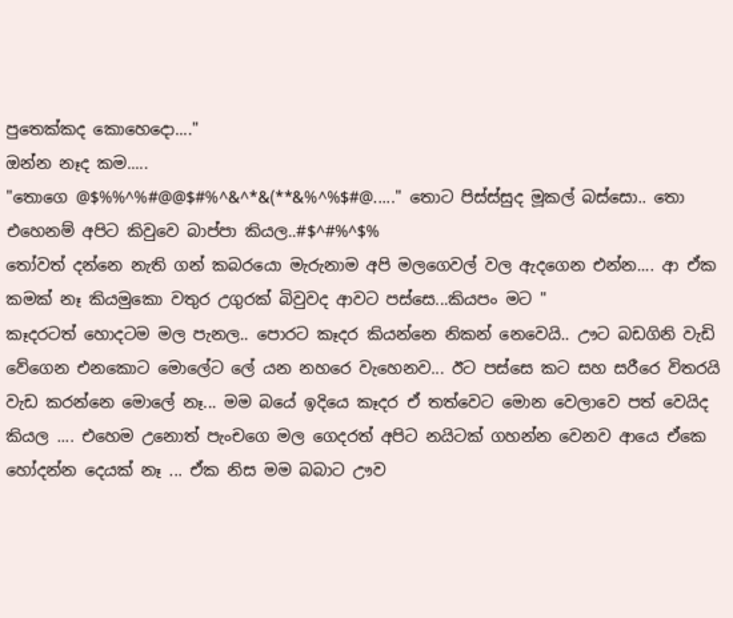පුතෙක්කද කොහෙදො...."
ඔන්න නෑද කම.....
"තොගෙ @$%%^%#@@$#%^&^*&(**&%^%$#@....." තොට පිස්ස්සුද මූකල් බස්සො.. තො එහෙනම් අපිට කිවුවෙ බාප්පා කියල..#$^#%^$%
තෝවත් දන්නෙ නැති ගන් කබරයො මැරුනාම අපි මලගෙවල් වල ඇදගෙන එන්න.... ආ ඒක කමක් නෑ කියමුකො වතුර උගුරක් බිවුවද ආවට පස්සෙ...කියපං මට "
කෑදරටත් හොදටම මල පැනල.. පොරට කෑදර කියන්නෙ නිකන් නෙවෙයි.. ඌට බඩගිනි වැඩි වේගෙන එනකොට මොලේට ලේ යන නහරෙ වැහෙනව... ඊට පස්සෙ කට සහ සරීරෙ විතරයි වැඩ කරන්නෙ මොලේ නෑ... මම බයේ ඉදියෙ කෑදර ඒ තත්වෙට මොන වෙලාවෙ පත් වෙයිද කියල .... එහෙම උනොත් පැංචගෙ මල ගෙදරත් අපිට නයිටක් ගහන්න වෙනව ආයෙ ඒකෙ හෝදන්න දෙයක් නෑ ... ඒක නිස මම බබාට ඌව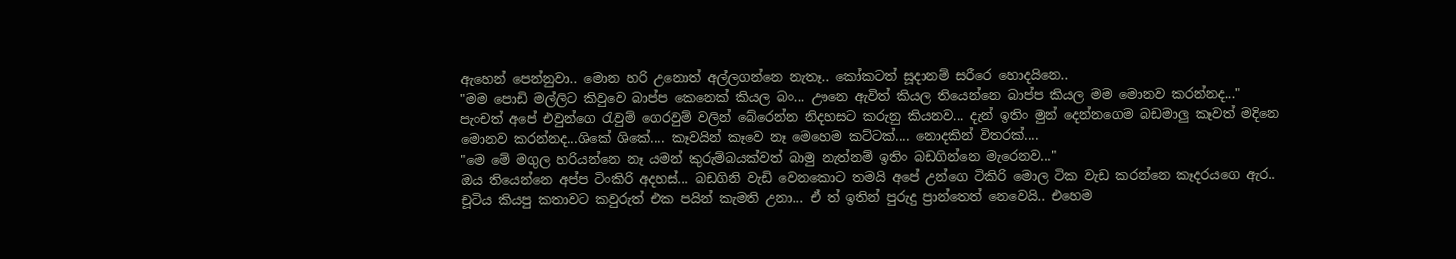ඇහෙන් පෙන්නුවා.. මොන හරි උනොත් අල්ලගන්නෙ නැතෑ.. කෝකටත් සූදානම් සරීරෙ හොදයිනෙ..
"මම පොඩි මල්ලිට කිවුවෙ බාප්ප කෙනෙක් කියල බං... ඌනෙ ඇවිත් කියල තියෙන්නෙ බාප්ප කියල මම මොනව කරන්නද..."
පැංචත් අපේ එවුන්ගෙ රැවුම් ගෙරවුම් වලින් බේරෙන්න නිදහසට කරුනු කියනව... දැන් ඉතිං මුන් දෙන්නගෙම බඩමාලු කෑවත් මදිනෙ මොනව කරන්නද...ශිකේ ශිකේ.... කෑවයින් කෑවෙ නෑ මෙහෙම කට්ටක්.... නොදකින් විතරක්....
"මෙ මේ මගුල හරියන්නෙ නෑ යමන් කුරුම්බයක්වත් බාමු නැත්නම් ඉතිං බඩගින්නෙ මැරෙනව..."
ඔය තියෙන්නෙ අප්ප ටිංකිරි අදහස්... බඩගිනි වැඩි වෙනකොට තමයි අපේ උන්ගෙ ටිකිරි මොල ටික වැඩ කරන්නෙ කෑදරයගෙ ඇර..
චූටිය කියපු කතාවට කවුරුත් එක පයින් කැමති උනා... ඒ ත් ඉතින් පුරුදු ප්‍රාන්තෙත් නෙවෙයි.. එහෙම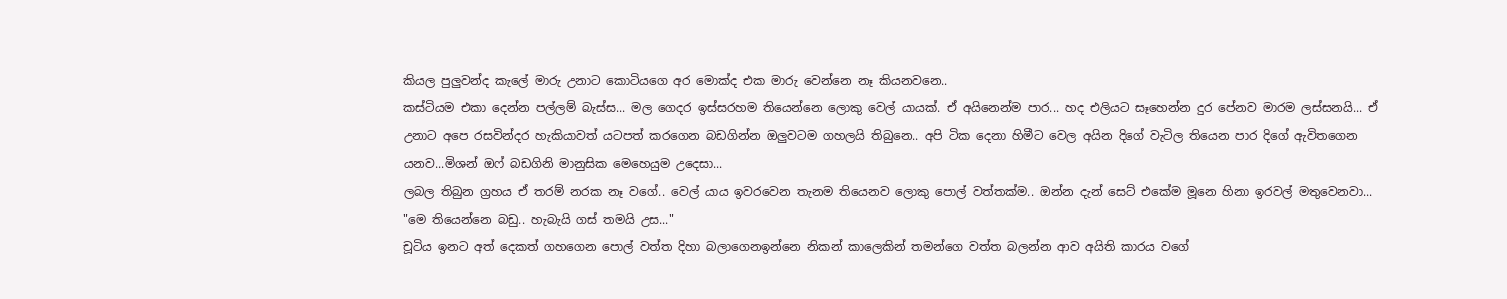කියල පුලුවන්ද කැලේ මාරු උනාට කොටියගෙ අර මොක්ද එක මාරු වෙන්නෙ නෑ කියනවනෙ..
කස්ටියම එකා දෙන්න පල්ලම් බැස්ස... මල ගෙදර ඉස්සරහම තියෙන්නෙ ලොකු වෙල් යායක්. ඒ අයිනෙන්ම පාර... හද එලියට සෑහෙන්න දුර පේනව මාරම ලස්සනයි... ඒ උනාට අපෙ රසවින්දර හැකියාවත් යටපත් කරගෙන බඩගින්න ඔලුවටම ගහලයි තිබුනෙ.. අපි ටික දෙනා හිමීට වෙල අයින දිගේ වැටිල තියෙන පාර දිගේ ඇවිතගෙන යනව...මිශන් ඔෆ් බඩගිනි මානුසික මෙහෙයුම උදෙසා...
ලබල තිබුන ග්‍රහය ඒ තරම් නරක නෑ වගේ.. වෙල් යාය ඉවරවෙන තැනම තියෙනව ලොකු පොල් වත්තක්ම.. ඔන්න දැන් සෙට් එකේම මූනෙ හිනා ඉරවල් මතුවෙනවා...
"මෙ තියෙන්නෙ බඩු.. හැබැයි ගස් තමයි උස..."
චූටිය ඉනට අත් දෙකත් ගහගෙන පොල් වත්ත දිහා බලාගෙනඉන්නෙ නිකන් කාලෙකින් තමන්ගෙ වත්ත බලන්න ආව අයිති කාරය වගේ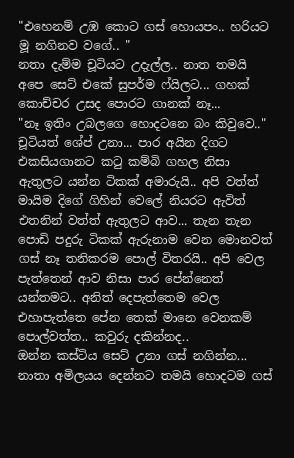"එහෙනම් උඹ කොට ගස් හොයපං.. හරියට මූ නගිනව වගේ.. "
නතා දැම්ම චූටියට උදැල්ල.. නාත තමයි අපෙ සෙට් එකේ සුපර්ම ෆ්යිලට... ගහක් කොච්චර උසද පොරට ගානක් නෑ...
"නෑ ඉතිං උබලගෙ හොදටනෙ බං කිවුවෙ.." චූටියත් ශේප් උනා... පාර අයින දිගට එකසියගානට කටු කම්බි ගහල නිසා ඇතුලට යන්න ටිකක් අමාරුයි.. අපි වත්ත් මායිම දිගේ ගිහින් වෙලේ නියරට ඇවිත් එතනින් වත්ත් ඇතුලට ආව... තැන තැන පොඩි පදුරු ටිකක් ඇරුනාම වෙන මොනවත් ගස් නෑ තනිකරම පොල් විතරයි.. අපි වෙල පැත්තෙන් ආව නිසා පාර පේන්නෙත් යන්තමට.. අනිත් දෙපැත්තෙම වෙල එහාපැත්තෙ පේන තෙක් මානෙ වෙනකම් පොල්වත්ත.. කවුරු දකින්නද..
ඔන්න කස්ටිය සෙට් උනා ගස් නගින්න...
නාතා අමිලයය දෙන්නට තමයි හොදටම ගස්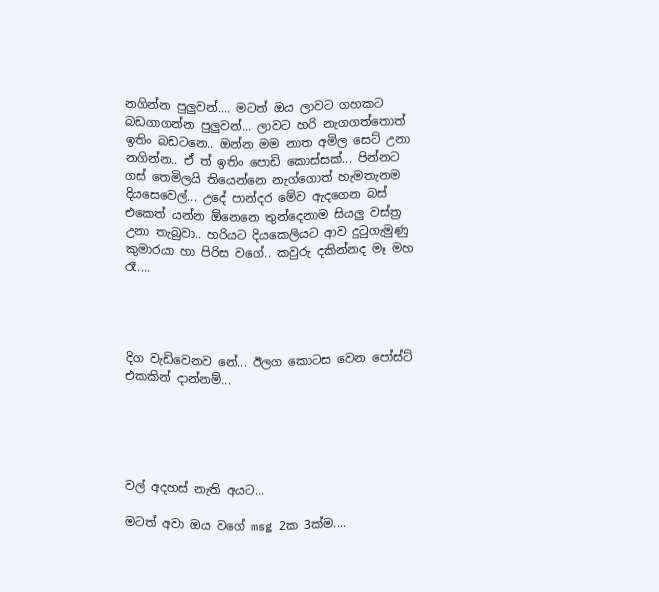නගින්න පුලුවන්.... මටත් ඔය ලාවට ගහකට බඩගාගන්න පුලුවන්... ලාවට හරි නැගගත්තොත් ඉතිං බඩටනෙ.. ඔන්න මම නාත අමිල සෙට් උනා නගින්න.. ඒ ත් ඉතිං පොඩි කොස්සක්... පින්නට ගස් තෙමිලයි තියෙන්නෙ නැග්ගොත් හැමතැනම දියසෙවෙල්... උදේ පාන්දර මේව ඇදගෙන බස් එකෙත් යන්න ඕනෙනෙ තුන්දෙනාම සියලු වස්ත්‍ර උනා තැබුවා.. හරියට දියකෙලියට ආව දුටුගැමුණු කුමාරයා හා පිරිස වගේ.. කවුරු දකින්නද මෑ මහ රෑ....




දිග වැඩිවෙනව නේ... ඊලග කොටස වෙන පෝස්ට් එකකින් දාන්නම්...





වල් අදහස් නැති අයට...

මටත් අවා ඔය වගේ msg 2ක 3ක්ම....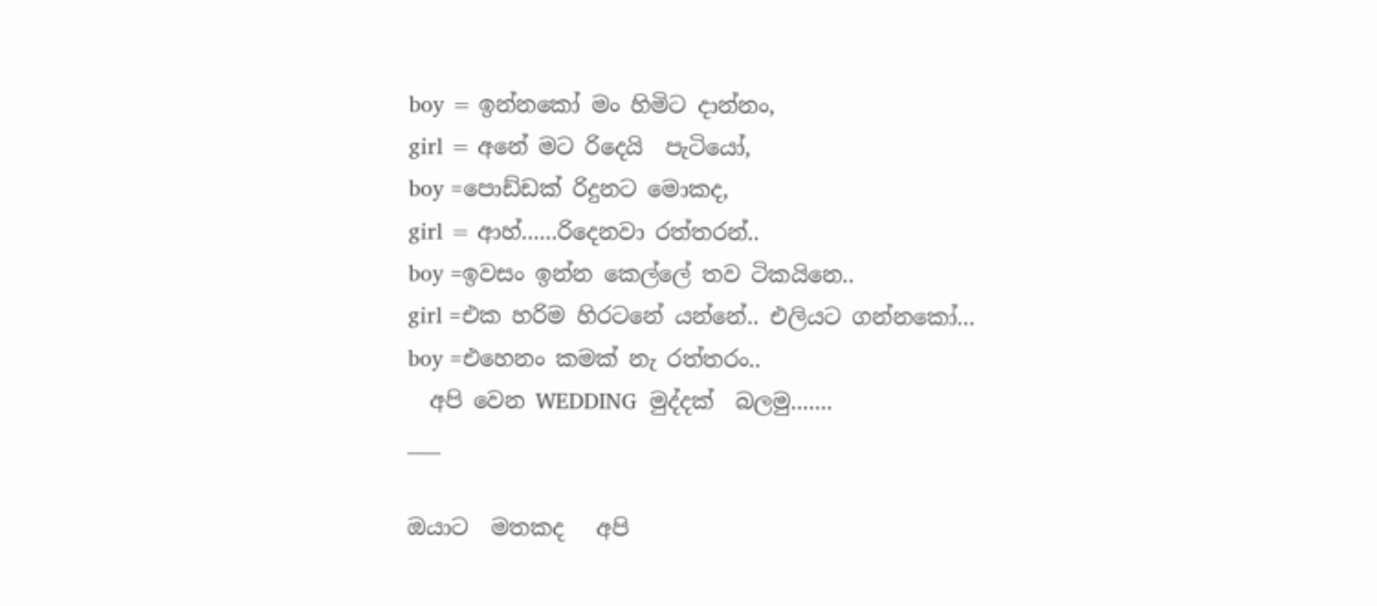boy = ඉන්නකෝ මං හිමිට දාන්නං,
girl = අනේ මට රිදෙයි  පැටියෝ,
boy =පොඩ්ඩක් රිදුනට මොකද,
girl = ආහ්......රිදෙනවා රත්තරන්..
boy =ඉවසං ඉන්න කෙල්ලේ තව ටිකයිනෙ..
girl =එක හරිම හිරටනේ යන්නේ.. එලියට ගන්නකෝ...
boy =එහෙනං කමක් නැ රත්තරං..
  අපි වෙන WEDDING  මුද්දක්  බලමු.......
___

ඔයාට  මතකද   අපි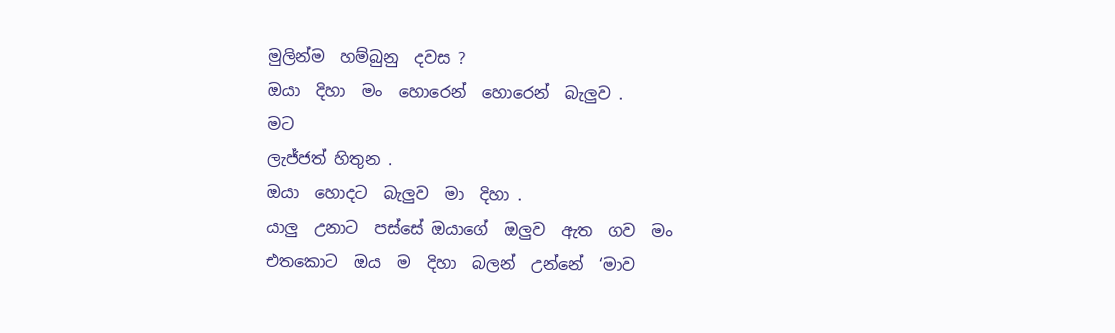මුලින්ම  හම්බුනු  දවස ?
ඔයා  දිහා  මං  හොරෙන්  හොරෙන්  බැලුව .
මට
ලැජ්ජත් හිතුන .
ඔයා  හොදට  බැලුව  මා  දිහා .
යාලු  උනාට  පස්සේ ඔයාගේ  ඔලුව  ඇත  ගව  මං
එතකොට  ඔය  ම  දිහා  බලන්  උන්නේ  ‘මාව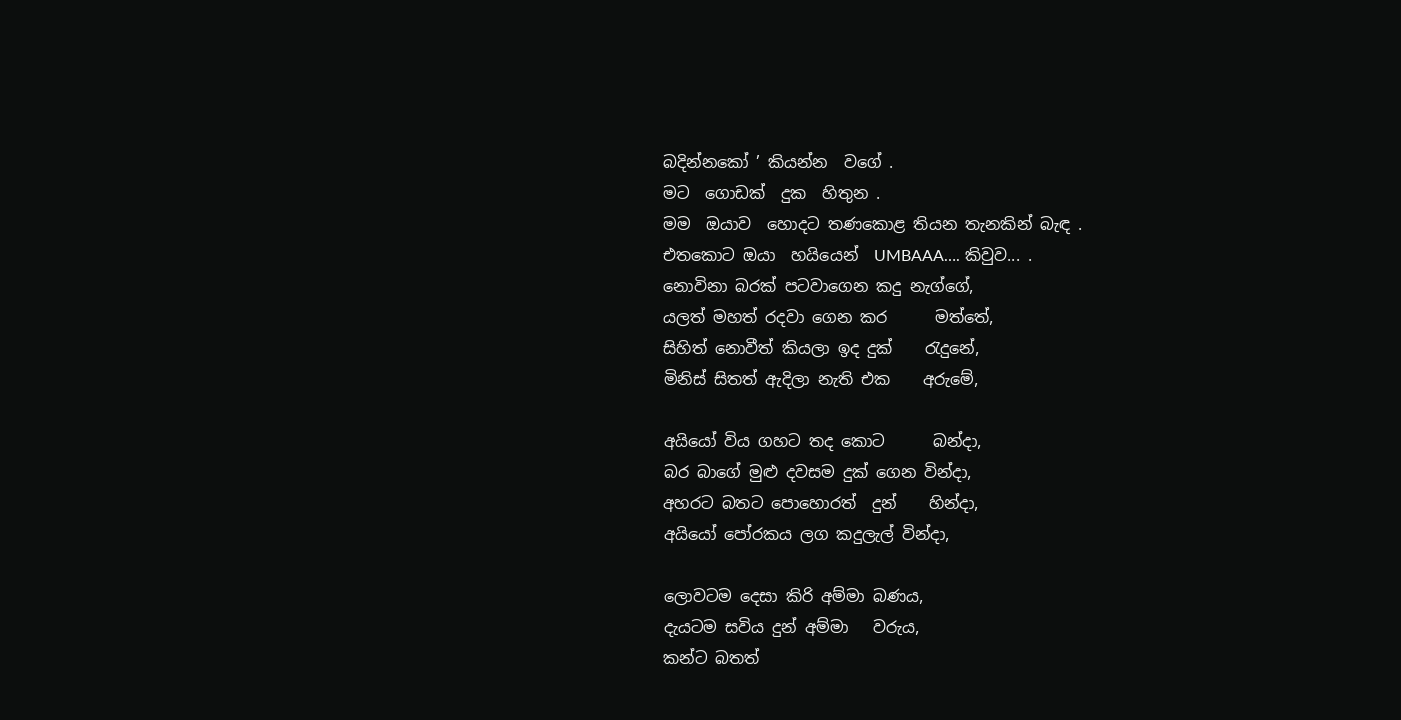බදින්නකෝ ’ කියන්න  වගේ .
මට  ගොඩක්  දුක  හිතුන .
මම  ඔයාව  හොදට තණකොළ තියන තැනකින් බැඳ .
එතකොට ඔයා  හයියෙන්  UMBAAA…. කිවුව... .
නොවිනා බරක් පටවාගෙන කදු නැග්ගේ,
යලත් මහත් රදවා ගෙන කර      මත්තේ,
සිහිත් නොවීත් කියලා ඉද දුක්    රැදුනේ,
මිනිස් සිතත් ඇදිලා නැති එක    අරුමේ,

අයියෝ විය ගහට තද කොට      බන්දා,
බර බාගේ මුළු දවසම දුක් ගෙන වින්දා,
අහරට බතට පොහොරත්  දුන්    හින්දා,
අයියෝ පෝරකය ලග කදුලැල් වින්දා,

ලොවටම දෙසා කිරි අම්මා බණය,
දැයටම සවිය දුන් අම්මා   වරුය,
කන්ට බතත්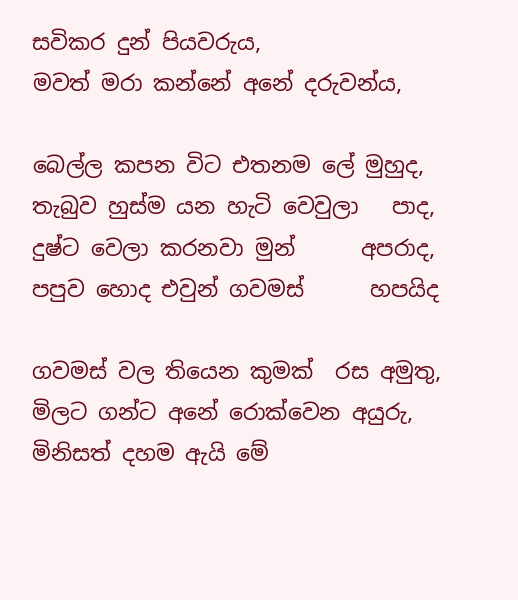සවිකර දුන් පියවරුය,
මවත් මරා කන්නේ අනේ දරුවන්ය,

බෙල්ල කපන විට එතනම ලේ මුහුද,
තැබුව හුස්ම යන හැටි වෙවුලා   පාද,
දුෂ්ට වෙලා කරනවා මුන්      අපරාද,
පපුව හොද එවුන් ගවමස්      හපයිද

ගවමස් වල තියෙන කුමක්  රස අමුතු,
මිලට ගන්ට අනේ රොක්වෙන අයුරු,
මිනිසත් දහම ඇයි මේ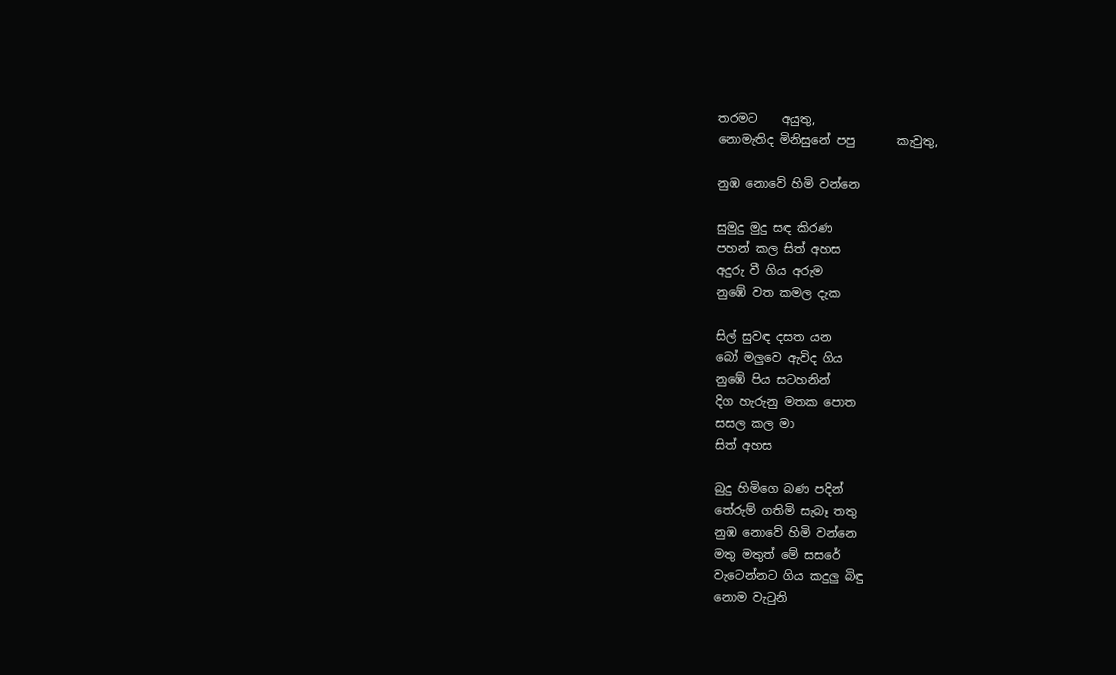තරමට    අයුතු,
නොමැතිද මිනිසුනේ පපු       කැවුතු,

නුඹ නොවේ හිමි වන්නෙ

සුමුදු මුදු සඳ කිරණ
පහන් කල සිත් අහස
අදුරු වී ගිය අරුම
නුඹේ වත කමල දැක

සිල් සුවඳ දසත යන
බෝ මලුවෙ ඇවිද ගිය
නුඹේ පිය සටහනින්
දිග හැරුනු මතක පොත
සසල කල මා
සිත් අහස

බුදු හිමිගෙ බණ පදින්
තේරුම් ගතිමි සැබෑ තතු
නුඹ නොවේ හිමි වන්නෙ
මතු මතුත් මේ සසරේ
වැටෙන්නට ගිය කදුලු බිඳු
නොම වැටුනි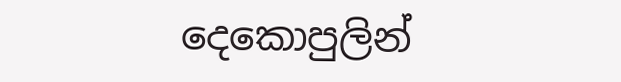දෙකොපුලින්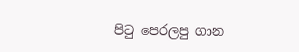පි‍ටු පෙරලපු ගාන